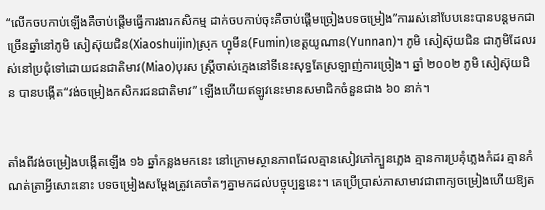“លើកចបកាប់ឡើងគឺចាប់ផ្តើមធ្វើការងារកសិកម្ម ដាក់ចបកាប់ចុះគឺចាប់ផ្តើមច្រៀងបទចម្រៀង”ការរស់នៅបែបនេះបានបន្តមកជាច្រើនឆ្នាំនៅភូមិ សៀស៊ុយជិន(Xiaoshuijin)ស្រុក ហ្វុមីន(Fumin)ខេត្តយូណាន(Yunnan)។ ភូមិ សៀស៊ុយជិន ជាភូមិដែលរស់នៅប្រជុំទៅដោយជនជាតិមាវ(Miao)បុរស ស្ត្រីចាស់ក្មេងនៅទីនេះសុទ្ធតែស្រឡាញ់ការច្រៀង។ ឆ្នាំ ២០០២ ភូមិ សៀស៊ុយជិន បានបង្កើត“វង់ចម្រៀងកសិករជនជាតិមាវ” ឡើងហើយឥឡូវនេះមានសមាជិកចំនួនជាង ៦០ នាក់។


តាំងពីវង់ចម្រៀងបង្កើតឡើង ១៦ ឆ្នាំកន្លងមកនេះ នៅក្រោមស្ថានភាពដែលគ្មានសៀវភៅក្បួនភ្លេង គ្មានការប្រគុំភ្លេងកំដរ គ្មានកំណត់ត្រាអ្វីសោះនោះ បទចម្រៀងសម្តែងត្រូវគេចាំតៗគ្នាមកដល់បច្ចុប្បន្ននេះ។ គេប្រើប្រាស់ភាសាមាវជាពាក្យចម្រៀងហើយឱ្យត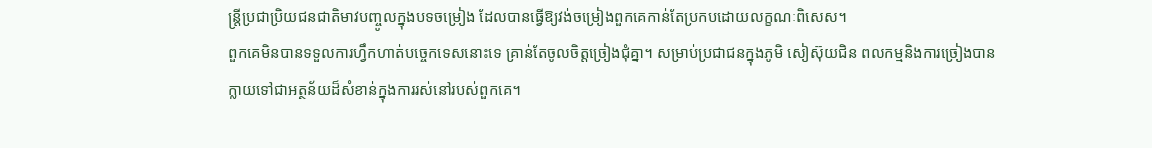ន្ត្រីប្រជាប្រិយជនជាតិមាវបញ្ចូលក្នុងបទចម្រៀង ដែលបានធ្វើឱ្យវង់ចម្រៀងពួកគេកាន់តែប្រកបដោយលក្ខណៈពិសេស។
ពួកគេមិនបានទទួលការហ្វឹកហាត់បច្ចេកទេសនោះទេ គ្រាន់តែចូលចិត្តច្រៀងជុំគ្នា។ សម្រាប់ប្រជាជនក្នុងភូមិ សៀស៊ុយជិន ពលកម្មនិងការច្រៀងបានក្លាយទៅជាអត្ថន័យដ៏សំខាន់ក្នុងការរស់នៅរបស់ពួកគេ។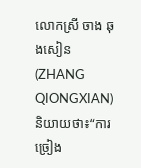លោកស្រី ចាង ឆុងសៀន(ZHANG QIONGXIAN)និយាយថា៖“ការច្រៀង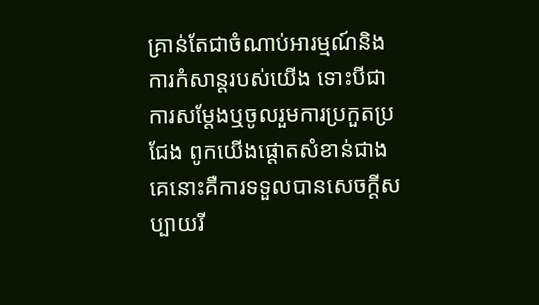គ្រាន់តែជាចំណាប់អារម្មណ៍និងការកំសាន្តរបស់យើង ទោះបីជាការសម្តែងឬចូលរួមការប្រកួតប្រជែង ពូកយើងផ្តោតសំខាន់ជាងគេនោះគឺការទទួលបានសេចក្តីសប្បាយរី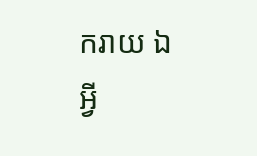ករាយ ឯអ្វី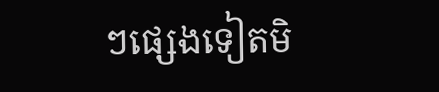ៗផ្សេងទៀតមិ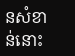នសំខាន់នោះ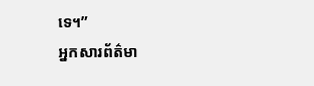ទេ។”
អ្នកសារព័ត៌មា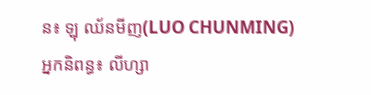ន៖ ឡុ ឈ័នមីញ(LUO CHUNMING)
អ្នកនិពន្ធ៖ លីហ្សា